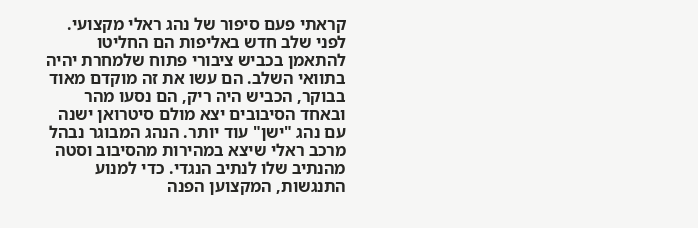קראתי פעם סיפור של נהג ראלי מקצועי. לפני שלב חדש באליפות הם החליטו להתאמן בכביש ציבורי פתוח שלמחרת יהיה בתוואי השלב. הם עשו את זה מוקדם מאוד בבוקר, הכביש היה ריק, הם נסעו מהר ובאחד הסיבובים יצא מולם סיטרואן ישנה עם נהג "ישן" עוד יותר. הנהג המבוגר נבהל מרכב ראלי שיצא במהירות מהסיבוב וסטה מהנתיב שלו לנתיב הנגדי. כדי למנוע התנגשות, המקצוען הפנה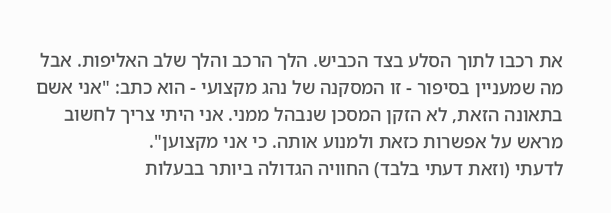את רכבו לתוך הסלע בצד הכביש. הלך הרכב והלך שלב האליפות. אבל מה שמעניין בסיפור - זו המסקנה של נהג מקצועי - הוא כתב: "אני אשם בתאונה הזאת, לא הזקן המסכן שנבהל ממני. אני היתי צריך לחשוב מראש על אפשרות כזאת ולמנוע אותה. כי אני מקצוען".
לדעתי (וזאת דעתי בלבד) החוויה הגדולה ביותר בבעלות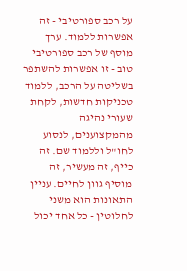על רכב ספורטיבי - זה אפשרות ללמוד. ערך מוסף של רכב ספורטיבי טוב - זו אפשרות להשתפר בשליטה על הרכב, ללמוד טכניקות חדשות, לקחת שעורי נהיגה מהמקצוענים, לנסוע לחו"ל וללמוד שם. זה כייף, זה מעשיר, זה מוסיף גוון לחיים. עניין התאונות הוא משני לחלוטין - כל אחד יכול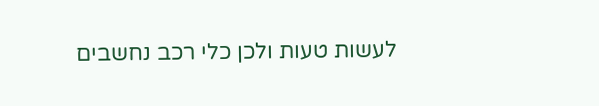לעשות טעות ולכן כלי רכב נחשבים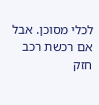לכלי מסוכן. אבל אם רכשת רכב חזק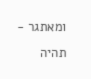ומאתגר - תהיה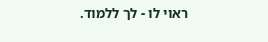ראוי לו - לך ללמוד.